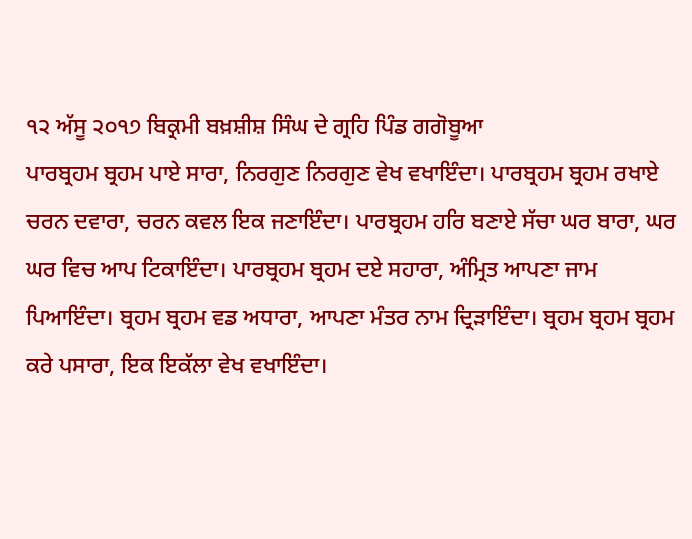੧੨ ਅੱਸੂ ੨੦੧੭ ਬਿਕ੍ਰਮੀ ਬਖ਼ਸ਼ੀਸ਼ ਸਿੰਘ ਦੇ ਗ੍ਰਹਿ ਪਿੰਡ ਗਗੋਬੂਆ
ਪਾਰਬ੍ਰਹਮ ਬ੍ਰਹਮ ਪਾਏ ਸਾਰਾ, ਨਿਰਗੁਣ ਨਿਰਗੁਣ ਵੇਖ ਵਖਾਇੰਦਾ। ਪਾਰਬ੍ਰਹਮ ਬ੍ਰਹਮ ਰਖਾਏ ਚਰਨ ਦਵਾਰਾ, ਚਰਨ ਕਵਲ ਇਕ ਜਣਾਇੰਦਾ। ਪਾਰਬ੍ਰਹਮ ਹਰਿ ਬਣਾਏ ਸੱਚਾ ਘਰ ਬਾਰਾ, ਘਰ ਘਰ ਵਿਚ ਆਪ ਟਿਕਾਇੰਦਾ। ਪਾਰਬ੍ਰਹਮ ਬ੍ਰਹਮ ਦਏ ਸਹਾਰਾ, ਅੰਮ੍ਰਿਤ ਆਪਣਾ ਜਾਮ ਪਿਆਇੰਦਾ। ਬ੍ਰਹਮ ਬ੍ਰਹਮ ਵਡ ਅਧਾਰਾ, ਆਪਣਾ ਮੰਤਰ ਨਾਮ ਦ੍ਰਿੜਾਇੰਦਾ। ਬ੍ਰਹਮ ਬ੍ਰਹਮ ਬ੍ਰਹਮ ਕਰੇ ਪਸਾਰਾ, ਇਕ ਇਕੱਲਾ ਵੇਖ ਵਖਾਇੰਦਾ।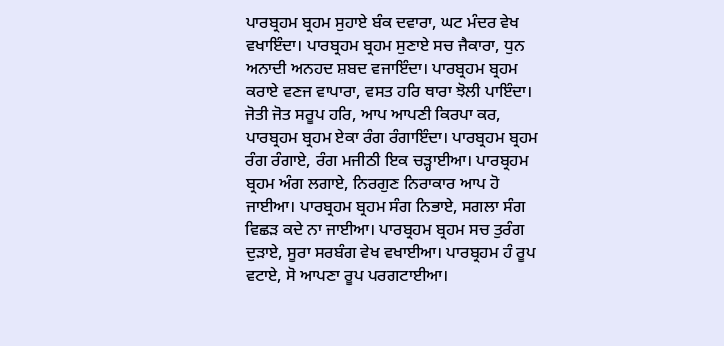ਪਾਰਬ੍ਰਹਮ ਬ੍ਰਹਮ ਸੁਹਾਏ ਬੰਕ ਦਵਾਰਾ, ਘਟ ਮੰਦਰ ਵੇਖ ਵਖਾਇੰਦਾ। ਪਾਰਬ੍ਰਹਮ ਬ੍ਰਹਮ ਸੁਣਾਏ ਸਚ ਜੈਕਾਰਾ, ਧੁਨ ਅਨਾਦੀ ਅਨਹਦ ਸ਼ਬਦ ਵਜਾਇੰਦਾ। ਪਾਰਬ੍ਰਹਮ ਬ੍ਰਹਮ ਕਰਾਏ ਵਣਜ ਵਾਪਾਰਾ, ਵਸਤ ਹਰਿ ਥਾਰਾ ਝੋਲੀ ਪਾਇੰਦਾ। ਜੋਤੀ ਜੋਤ ਸਰੂਪ ਹਰਿ, ਆਪ ਆਪਣੀ ਕਿਰਪਾ ਕਰ, ਪਾਰਬ੍ਰਹਮ ਬ੍ਰਹਮ ਏਕਾ ਰੰਗ ਰੰਗਾਇੰਦਾ। ਪਾਰਬ੍ਰਹਮ ਬ੍ਰਹਮ ਰੰਗ ਰੰਗਾਏ, ਰੰਗ ਮਜੀਠੀ ਇਕ ਚੜ੍ਹਾਈਆ। ਪਾਰਬ੍ਰਹਮ ਬ੍ਰਹਮ ਅੰਗ ਲਗਾਏ, ਨਿਰਗੁਣ ਨਿਰਾਕਾਰ ਆਪ ਹੋ ਜਾਈਆ। ਪਾਰਬ੍ਰਹਮ ਬ੍ਰਹਮ ਸੰਗ ਨਿਭਾਏ, ਸਗਲਾ ਸੰਗ ਵਿਛੜ ਕਦੇ ਨਾ ਜਾਈਆ। ਪਾਰਬ੍ਰਹਮ ਬ੍ਰਹਮ ਸਚ ਤੁਰੰਗ ਦੁੜਾਏ, ਸੂਰਾ ਸਰਬੰਗ ਵੇਖ ਵਖਾਈਆ। ਪਾਰਬ੍ਰਹਮ ਹੰ ਰੂਪ ਵਟਾਏ, ਸੋ ਆਪਣਾ ਰੂਪ ਪਰਗਟਾਈਆ।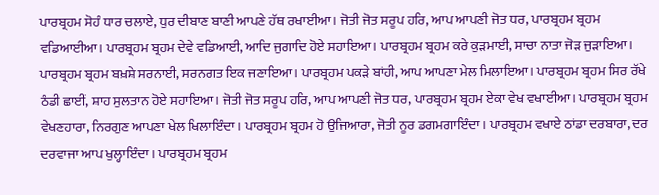ਪਾਰਬ੍ਰਹਮ ਸੋਹੰ ਧਾਰ ਚਲਾਏ, ਧੁਰ ਦੀਬਾਣ ਬਾਣੀ ਆਪਣੇ ਹੱਥ ਰਖਾਈਆ। ਜੋਤੀ ਜੋਤ ਸਰੂਪ ਹਰਿ, ਆਪ ਆਪਣੀ ਜੋਤ ਧਰ, ਪਾਰਬ੍ਰਹਮ ਬ੍ਰਹਮ ਵਡਿਆਈਆ। ਪਾਰਬ੍ਰਹਮ ਬ੍ਰਹਮ ਦੇਵੇ ਵਡਿਆਈ, ਆਦਿ ਜੁਗਾਦਿ ਹੋਏ ਸਹਾਇਆ। ਪਾਰਬ੍ਰਹਮ ਬ੍ਰਹਮ ਕਰੇ ਕੁੜਮਾਈ, ਸਾਚਾ ਨਾਤਾ ਜੋੜ ਜੁੜਾਇਆ। ਪਾਰਬ੍ਰਹਮ ਬ੍ਰਹਮ ਬਖ਼ਸ਼ੇ ਸਰਨਾਈ, ਸਰਨਗਤ ਇਕ ਜਣਾਇਆ। ਪਾਰਬ੍ਰਹਮ ਪਕੜੇ ਬਾਂਹੀ, ਆਪ ਆਪਣਾ ਮੇਲ ਮਿਲਾਇਆ। ਪਾਰਬ੍ਰਹਮ ਬ੍ਰਹਮ ਸਿਰ ਰੱਖੇ ਠੰਡੀ ਛਾਈਂ, ਸ਼ਾਹ ਸੁਲਤਾਨ ਹੋਏ ਸਹਾਇਆ। ਜੋਤੀ ਜੋਤ ਸਰੂਪ ਹਰਿ, ਆਪ ਆਪਣੀ ਜੋਤ ਧਰ, ਪਾਰਬ੍ਰਹਮ ਬ੍ਰਹਮ ਏਕਾ ਵੇਖ ਵਖਾਈਆ। ਪਾਰਬ੍ਰਹਮ ਬ੍ਰਹਮ ਵੇਖਣਹਾਰਾ, ਨਿਰਗੁਣ ਆਪਣਾ ਖੇਲ ਖਿਲਾਇੰਦਾ। ਪਾਰਬ੍ਰਹਮ ਬ੍ਰਹਮ ਹੋ ਉਜਿਆਰਾ, ਜੋਤੀ ਨੂਰ ਡਗਮਗਾਇੰਦਾ। ਪਾਰਬ੍ਰਹਮ ਵਖਾਏ ਠਾਂਡਾ ਦਰਬਾਰਾ, ਦਰ ਦਰਵਾਜਾ ਆਪ ਖੁਲ੍ਹਾਇੰਦਾ। ਪਾਰਬ੍ਰਹਮ ਬ੍ਰਹਮ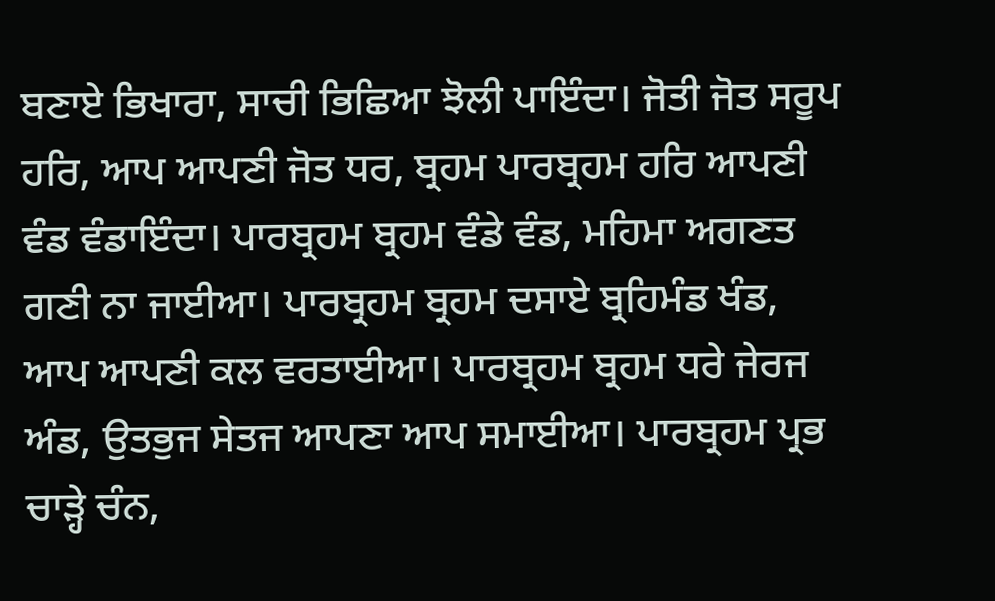ਬਣਾਏ ਭਿਖਾਰਾ, ਸਾਚੀ ਭਿਛਿਆ ਝੋਲੀ ਪਾਇੰਦਾ। ਜੋਤੀ ਜੋਤ ਸਰੂਪ ਹਰਿ, ਆਪ ਆਪਣੀ ਜੋਤ ਧਰ, ਬ੍ਰਹਮ ਪਾਰਬ੍ਰਹਮ ਹਰਿ ਆਪਣੀ ਵੰਡ ਵੰਡਾਇੰਦਾ। ਪਾਰਬ੍ਰਹਮ ਬ੍ਰਹਮ ਵੰਡੇ ਵੰਡ, ਮਹਿਮਾ ਅਗਣਤ ਗਣੀ ਨਾ ਜਾਈਆ। ਪਾਰਬ੍ਰਹਮ ਬ੍ਰਹਮ ਦਸਾਏ ਬ੍ਰਹਿਮੰਡ ਖੰਡ, ਆਪ ਆਪਣੀ ਕਲ ਵਰਤਾਈਆ। ਪਾਰਬ੍ਰਹਮ ਬ੍ਰਹਮ ਧਰੇ ਜੇਰਜ ਅੰਡ, ਉਤਭੁਜ ਸੇਤਜ ਆਪਣਾ ਆਪ ਸਮਾਈਆ। ਪਾਰਬ੍ਰਹਮ ਪ੍ਰਭ ਚਾੜ੍ਹੇ ਚੰਨ,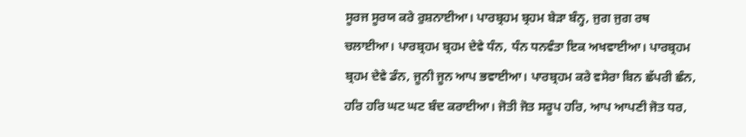ਸੂਰਜ ਸੂਰਯ ਕਰੇ ਰੁਸ਼ਨਾਈਆ। ਪਾਰਬ੍ਰਹਮ ਬ੍ਰਹਮ ਬੇੜਾ ਬੰਨ੍ਹ, ਜੁਗ ਜੁਗ ਰਥ ਚਲਾਈਆ। ਪਾਰਬ੍ਰਹਮ ਬ੍ਰਹਮ ਦੇਵੇ ਧੰਨ, ਧੰਨ ਧਨਵੰਤਾ ਇਕ ਅਖਵਾਈਆ। ਪਾਰਬ੍ਰਹਮ ਬ੍ਰਹਮ ਦੇਵੇ ਡੰਨ, ਜੂਨੀ ਜੂਨ ਆਪ ਭਵਾਈਆ। ਪਾਰਬ੍ਰਹਮ ਕਰੇ ਵਸੇਰਾ ਬਿਨ ਛੱਪਰੀ ਛੰਨ, ਹਰਿ ਹਰਿ ਘਟ ਘਟ ਬੰਦ ਕਰਾਈਆ। ਜੋਤੀ ਜੋਤ ਸਰੂਪ ਹਰਿ, ਆਪ ਆਪਣੀ ਜੋਤ ਧਰ,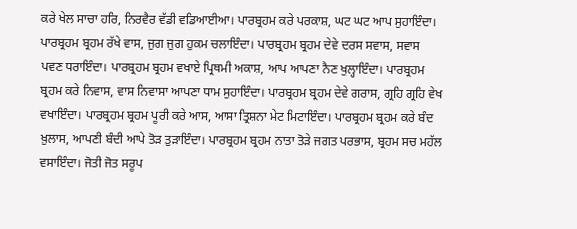ਕਰੇ ਖੇਲ ਸਾਚਾ ਹਰਿ, ਨਿਰਵੈਰ ਵੱਡੀ ਵਡਿਆਈਆ। ਪਾਰਬ੍ਰਹਮ ਕਰੇ ਪਰਕਾਸ਼, ਘਟ ਘਟ ਆਪ ਸੁਹਾਇੰਦਾ। ਪਾਰਬ੍ਰਹਮ ਬ੍ਰਹਮ ਰੱਖੇ ਵਾਸ, ਜੁਗ ਜੁਗ ਹੁਕਮ ਚਲਾਇੰਦਾ। ਪਾਰਬ੍ਰਹਮ ਬ੍ਰਹਮ ਦੇਵੇ ਦਰਸ ਸਵਾਸ, ਸਵਾਸ ਪਵਣ ਧਰਾਇੰਦਾ। ਪਾਰਬ੍ਰਹਮ ਬ੍ਰਹਮ ਵਖਾਏ ਪ੍ਰਿਥਮੀ ਅਕਾਸ਼, ਆਪ ਆਪਣਾ ਨੈਣ ਖੁਲ੍ਹਾਇੰਦਾ। ਪਾਰਬ੍ਰਹਮ ਬ੍ਰਹਮ ਕਰੇ ਨਿਵਾਸ, ਵਾਸ ਨਿਵਾਸਾ ਆਪਣਾ ਧਾਮ ਸੁਹਾਇੰਦਾ। ਪਾਰਬ੍ਰਹਮ ਬ੍ਰਹਮ ਦੇਵੇ ਗਰਾਸ, ਗ੍ਰਹਿ ਗ੍ਰਹਿ ਵੇਖ ਵਖਾਇੰਦਾ। ਪਾਰਬ੍ਰਹਮ ਬ੍ਰਹਮ ਪੂਰੀ ਕਰੇ ਆਸ, ਆਸਾ ਤ੍ਰਿਸ਼ਨਾ ਮੇਟ ਮਿਟਾਇੰਦਾ। ਪਾਰਬ੍ਰਹਮ ਬ੍ਰਹਮ ਕਰੇ ਬੰਦ ਖ਼ੁਲਾਸ, ਆਪਣੀ ਬੰਦੀ ਆਪੇ ਤੋੜ ਤੁੜਾਇੰਦਾ। ਪਾਰਬ੍ਰਹਮ ਬ੍ਰਹਮ ਨਾਤਾ ਤੋੜੇ ਜਗਤ ਪਰਭਾਸ, ਬ੍ਰਹਮ ਸਚ ਮਹੱਲ ਵਸਾਇੰਦਾ। ਜੋਤੀ ਜੋਤ ਸਰੂਪ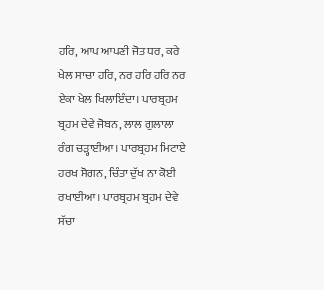ਹਰਿ, ਆਪ ਆਪਣੀ ਜੋਤ ਧਰ, ਕਰੇ ਖੇਲ ਸਾਚਾ ਹਰਿ, ਨਰ ਹਰਿ ਹਰਿ ਨਰ ਏਕਾ ਖੇਲ ਖਿਲਾਇੰਦਾ। ਪਾਰਬ੍ਰਹਮ ਬ੍ਰਹਮ ਦੇਵੇ ਜੋਬਨ, ਲਾਲ ਗੁਲਾਲਾ ਰੰਗ ਚੜ੍ਹਾਈਆ। ਪਾਰਬ੍ਰਹਮ ਮਿਟਾਏ ਹਰਖ ਸੋਗਨ, ਚਿੰਤਾ ਦੁੱਖ ਨਾ ਕੋਈ ਰਖਾਈਆ। ਪਾਰਬ੍ਰਹਮ ਬ੍ਰਹਮ ਦੇਵੇ ਸੱਚਾ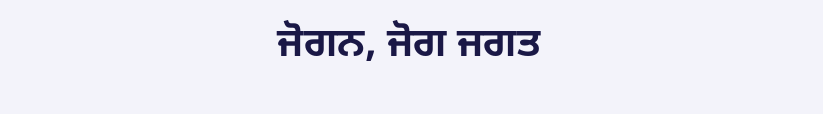ਜੋਗਨ, ਜੋਗ ਜਗਤ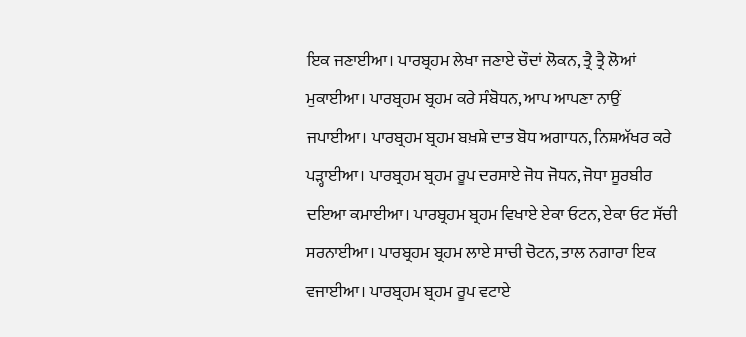ਇਕ ਜਣਾਈਆ। ਪਾਰਬ੍ਰਹਮ ਲੇਖਾ ਜਣਾਏ ਚੌਦਾਂ ਲੋਕਨ, ਤ੍ਰੈ ਤ੍ਰੈ ਲੋਆਂ ਮੁਕਾਈਆ। ਪਾਰਬ੍ਰਹਮ ਬ੍ਰਹਮ ਕਰੇ ਸੰਬੋਧਨ, ਆਪ ਆਪਣਾ ਨਾਉਂ ਜਪਾਈਆ। ਪਾਰਬ੍ਰਹਮ ਬ੍ਰਹਮ ਬਖ਼ਸ਼ੇ ਦਾਤ ਬੋਧ ਅਗਾਧਨ, ਨਿਸ਼ਅੱਖਰ ਕਰੇ ਪੜ੍ਹਾਈਆ। ਪਾਰਬ੍ਰਹਮ ਬ੍ਰਹਮ ਰੂਪ ਦਰਸਾਏ ਜੋਧ ਜੋਧਨ, ਜੋਧਾ ਸੂਰਬੀਰ ਦਇਆ ਕਮਾਈਆ। ਪਾਰਬ੍ਰਹਮ ਬ੍ਰਹਮ ਵਿਖਾਏ ਏਕਾ ਓਟਨ, ਏਕਾ ਓਟ ਸੱਚੀ ਸਰਨਾਈਆ। ਪਾਰਬ੍ਰਹਮ ਬ੍ਰਹਮ ਲਾਏ ਸਾਚੀ ਚੋਟਨ, ਤਾਲ ਨਗਾਰਾ ਇਕ ਵਜਾਈਆ। ਪਾਰਬ੍ਰਹਮ ਬ੍ਰਹਮ ਰੂਪ ਵਟਾਏ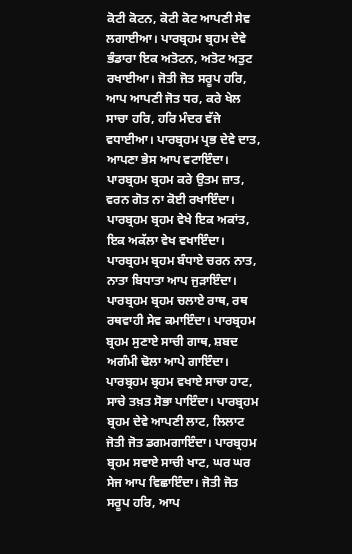ਕੋਟੀ ਕੋਟਨ, ਕੋਟੀ ਕੋਟ ਆਪਣੀ ਸੇਵ ਲਗਾਈਆ। ਪਾਰਬ੍ਰਹਮ ਬ੍ਰਹਮ ਦੇਵੇ ਭੰਡਾਰਾ ਇਕ ਅਤੋਟਨ, ਅਤੋਟ ਅਤੁਟ ਰਖਾਈਆ। ਜੋਤੀ ਜੋਤ ਸਰੂਪ ਹਰਿ, ਆਪ ਆਪਣੀ ਜੋਤ ਧਰ, ਕਰੇ ਖੇਲ ਸਾਚਾ ਹਰਿ, ਹਰਿ ਮੰਦਰ ਵੱਜੇ ਵਧਾਈਆ। ਪਾਰਬ੍ਰਹਮ ਪ੍ਰਭ ਦੇਵੇ ਦਾਤ, ਆਪਣਾ ਭੇਸ ਆਪ ਵਟਾਇੰਦਾ। ਪਾਰਬ੍ਰਹਮ ਬ੍ਰਹਮ ਕਰੇ ਉਤਮ ਜ਼ਾਤ, ਵਰਨ ਗੋਤ ਨਾ ਕੋਈ ਰਖਾਇੰਦਾ। ਪਾਰਬ੍ਰਹਮ ਬ੍ਰਹਮ ਵੇਖੇ ਇਕ ਅਕਾਂਤ, ਇਕ ਅਕੱਲਾ ਵੇਖ ਵਖਾਇੰਦਾ। ਪਾਰਬ੍ਰਹਮ ਬ੍ਰਹਮ ਬੰਧਾਏ ਚਰਨ ਨਾਤ, ਨਾਤਾ ਬਿਧਾਤਾ ਆਪ ਜੁੜਾਇੰਦਾ। ਪਾਰਬ੍ਰਹਮ ਬ੍ਰਹਮ ਚਲਾਏ ਰਾਥ, ਰਥ ਰਥਵਾਹੀ ਸੇਵ ਕਮਾਇੰਦਾ। ਪਾਰਬ੍ਰਹਮ ਬ੍ਰਹਮ ਸੁਣਾਏ ਸਾਚੀ ਗਾਥ, ਸ਼ਬਦ ਅਗੰਮੀ ਢੋਲਾ ਆਪੇ ਗਾਇੰਦਾ। ਪਾਰਬ੍ਰਹਮ ਬ੍ਰਹਮ ਵਖਾਏ ਸਾਚਾ ਹਾਟ, ਸਾਚੇ ਤਖ਼ਤ ਸੋਭਾ ਪਾਇੰਦਾ। ਪਾਰਬ੍ਰਹਮ ਬ੍ਰਹਮ ਦੇਵੇ ਆਪਣੀ ਲਾਟ, ਲਿਲਾਟ ਜੋਤੀ ਜੋਤ ਡਗਮਗਾਇੰਦਾ। ਪਾਰਬ੍ਰਹਮ ਬ੍ਰਹਮ ਸਵਾਏ ਸਾਚੀ ਖਾਟ, ਘਰ ਘਰ ਸੇਜ ਆਪ ਵਿਛਾਇੰਦਾ। ਜੋਤੀ ਜੋਤ ਸਰੂਪ ਹਰਿ, ਆਪ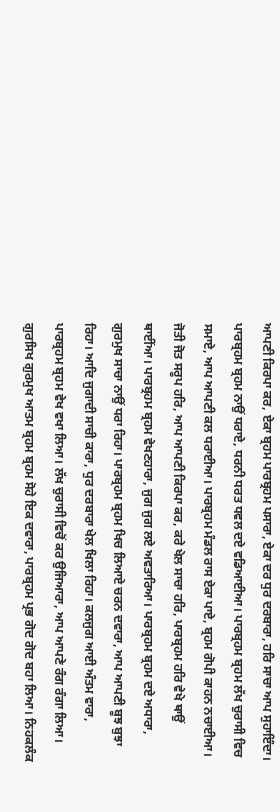ਆਪਣੀ ਕਿਰਪਾ ਕਰ, ਏਕਾ ਬ੍ਰਹਮ ਪਾਰਬ੍ਰਹਮ ਪਸਾਰਾ, ਏਕਾ ਦਰ ਧੁਰ ਦਰਬਾਰਾ, ਹਰਿ ਸਾਚਾ ਆਪ ਸੁਹਾਇੰਦਾ। ਪਾਰਬ੍ਰਹਮ ਬ੍ਰਹਮ ਨਾਉਂ ਧਰਾਏ, ਧਰਨੀ ਧਰਤ ਧਵਲ ਦਏ ਵਡਿਆਈਆ। ਪਾਰਬ੍ਰਹਮ ਬ੍ਰਹਮ ਲੱਖ ਚੁਰਾਸੀ ਵਿਚ ਸਮਾਏ, ਆਪ ਆਪਣੀ ਕਲ ਧਰਾਈਆ। ਪਾਰਬ੍ਰਹਮ ਮੰਡਲ ਰਾਸ ਏਕਾ ਪਾਏ, ਬ੍ਰਹਮ ਗੋਪੀ ਕਾਹਨ ਨਚਾਈਆ। ਜੋਤੀ ਜੋਤ ਸਰੂਪ ਹਰਿ, ਆਪ ਆਪਣੀ ਕਿਰਪਾ ਕਰ, ਕਰੇ ਖੇਲ ਸਾਚਾ ਹਰਿ, ਪਾਰਬ੍ਰਹਮ ਹਰਿ ਵੇਖੇ ਥਾਉਂ ਥਾਈਂਆ। ਪਾਰਬ੍ਰਹਮ ਬ੍ਰਹਮ ਵੇਖਣਹਾਰਾ, ਜੁਗ ਜੁਗ ਲਏ ਅਵਤਾਰਿਆ। ਪਾਰਬ੍ਰਹਮ ਬ੍ਰਹਮ ਦਏ ਅਧਾਰਾ, ਗੁਰਮੁਖ ਸਾਚਾ ਨਾਉਂ ਧਰਾ ਰਿਹਾ। ਪਾਰਬ੍ਰਹਮ ਬ੍ਰਹਮ ਖਿਚ ਲਿਆਏ ਚਰਨ ਦਵਾਰਾ, ਆਪ ਆਪਣੀ ਬੂਝ ਬੁਝਾ ਰਿਹਾ। ਆਦਿ ਜੁਗਾਦੀ ਸਾਚੀ ਕਾਰਾ, ਧੁਰ ਦਰਬਾਰਾ ਖੇਲ ਖਿਲਾ ਰਿਹਾ। ਕਲਜੁਗ ਆਈ ਅੰਤਮ ਵਾਰਾ, ਪਾਰਬ੍ਰਹਮ ਬ੍ਰਹਮ ਵੇਖ ਵਖਾ ਲਿਆ। ਲੱਖ ਚੁਰਾਸੀ ਵਿਚੋਂ ਕਰ ਉਜਿਆਰਾ, ਆਪ ਆਪਣੇ ਰੰਗ ਰੰਗਾ ਲਿਆ। ਗੁਰਸਿਖ ਗੁਰਮੁਖ ਆਤਮ ਬ੍ਰਹਮ ਬ੍ਰਹਮ ਸੋਹੇ ਇਕ ਦਵਾਰਾ, ਪਾਰਬ੍ਰਹਮ ਪ੍ਰਭ ਗੋਦ ਗੋਦ ਬਹਾ ਲਿਆ। ਨਿਹਕਲੰਕ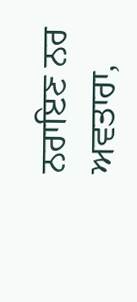ਨਰਾਇਣ ਨਰ ਅਵਤਾਰਾ,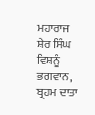ਮਹਾਰਾਜ ਸ਼ੇਰ ਸਿੰਘ ਵਿਸ਼ਨੂੰ ਭਗਵਾਨ, ਬ੍ਰਹਮ ਦਾਤਾ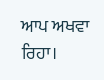ਆਪ ਅਖਵਾ ਰਿਹਾ।